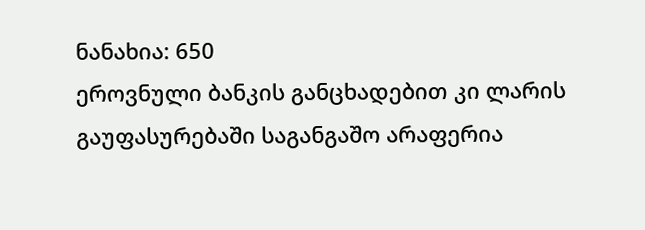ნანახია: 650
ეროვნული ბანკის განცხადებით კი ლარის გაუფასურებაში საგანგაშო არაფერია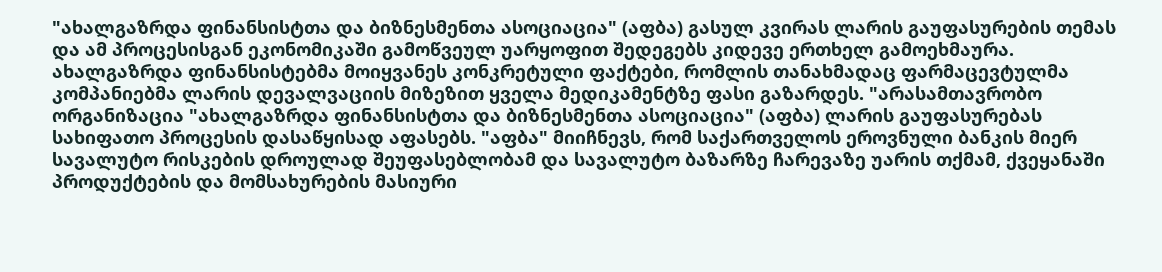"ახალგაზრდა ფინანსისტთა და ბიზნესმენთა ასოციაცია" (აფბა) გასულ კვირას ლარის გაუფასურების თემას და ამ პროცესისგან ეკონომიკაში გამოწვეულ უარყოფით შედეგებს კიდევე ერთხელ გამოეხმაურა. ახალგაზრდა ფინანსისტებმა მოიყვანეს კონკრეტული ფაქტები, რომლის თანახმადაც ფარმაცევტულმა კომპანიებმა ლარის დევალვაციის მიზეზით ყველა მედიკამენტზე ფასი გაზარდეს. "არასამთავრობო ორგანიზაცია "ახალგაზრდა ფინანსისტთა და ბიზნესმენთა ასოციაცია" (აფბა) ლარის გაუფასურებას სახიფათო პროცესის დასაწყისად აფასებს. "აფბა" მიიჩნევს, რომ საქართველოს ეროვნული ბანკის მიერ სავალუტო რისკების დროულად შეუფასებლობამ და სავალუტო ბაზარზე ჩარევაზე უარის თქმამ, ქვეყანაში პროდუქტების და მომსახურების მასიური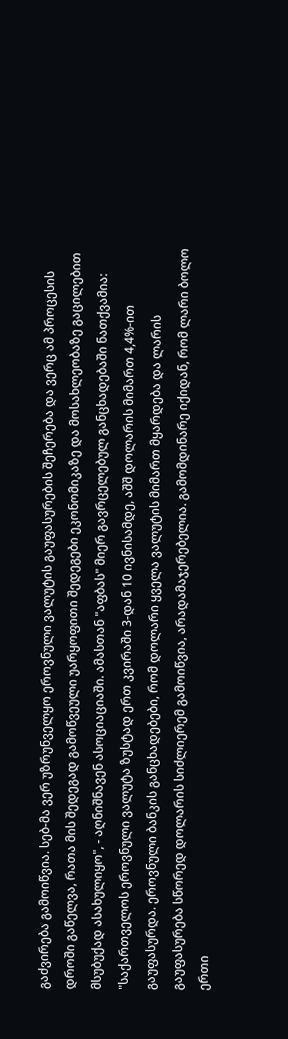გაძვირება გამოიწვია. სებ-მა ვერ უზრუნველყო ეროვნული ვალუტის გაუფასურების შეჩერება და ვერც ამ პროცესის დროში გაწელვა, რათა მის შედეგად გამოწვეული უარყოფითი შედეგები ეკონომიკაზე და მოსახლეობაზე გაცილებით მსუბუქად ასახულიყო", - აღნიშნავენ ასოციაციაში. ამასთან "აფბას" მიერ გავრცელებულ განცხადებაში ნათქვამია: "საქართველოს ეროვნული ვალუტა ზუსტად ერთ კვირაში 3-დან 10 ივნისამდე, აშშ დოლარის მიმართ 4,4%-ით გაუფასურდა. ეროვნული ბანკის განცხადებები, რომ დოლარი ყველა ვალუტის მიმართ მყარდება და ლარის გაუფასურება სწორედ დოლარის სიძლიერემ გამოიწვია, არადამაჯერებელია. გამომდინარე იქიდან, რომ ლარი ბოლო ერთი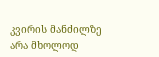კვირის მანძილზე არა მხოლოდ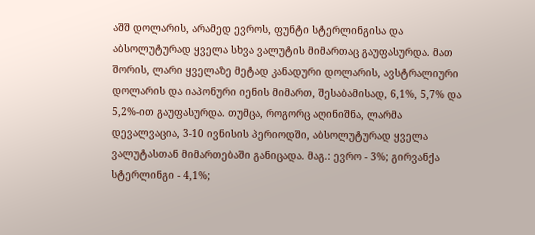აშშ დოლარის, არამედ ევროს, ფუნტი სტერლინგისა და აბსოლუტურად ყველა სხვა ვალუტის მიმართაც გაუფასურდა. მათ შორის, ლარი ყველაზე მეტად კანადური დოლარის, ავსტრალიური დოლარის და იაპონური იენის მიმართ, შესაბამისად, 6,1%, 5,7% და 5,2%-ით გაუფასურდა. თუმცა, როგორც აღინიშნა, ლარმა დევალვაცია, 3-10 ივნისის პერიოდში, აბსოლუტურად ყველა ვალუტასთან მიმართებაში განიცადა. მაგ.: ევრო - 3%; გირვანქა სტერლინგი - 4,1%;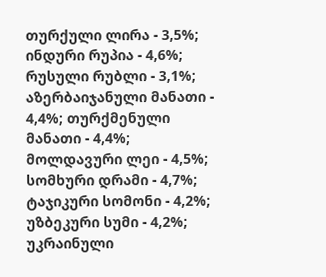თურქული ლირა - 3,5%; ინდური რუპია - 4,6%; რუსული რუბლი - 3,1%; აზერბაიჯანული მანათი - 4,4%; თურქმენული მანათი - 4,4%; მოლდავური ლეი - 4,5%; სომხური დრამი - 4,7%; ტაჯიკური სომონი - 4,2%; უზბეკური სუმი - 4,2%; უკრაინული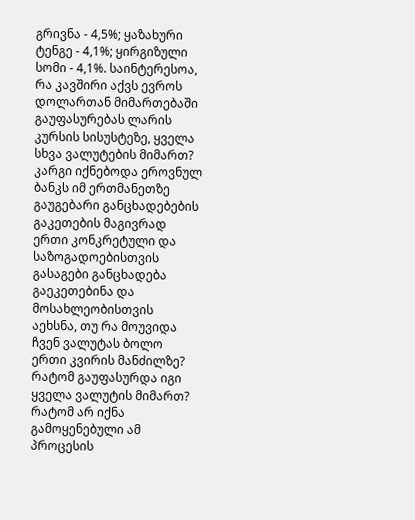გრივნა - 4,5%; ყაზახური ტენგე - 4,1%; ყირგიზული სომი - 4,1%. საინტერესოა, რა კავშირი აქვს ევროს დოლართან მიმართებაში გაუფასურებას ლარის კურსის სისუსტეზე, ყველა სხვა ვალუტების მიმართ? კარგი იქნებოდა ეროვნულ ბანკს იმ ერთმანეთზე გაუგებარი განცხადებების გაკეთების მაგივრად ერთი კონკრეტული და საზოგადოებისთვის გასაგები განცხადება გაეკეთებინა და მოსახლეობისთვის აეხსნა, თუ რა მოუვიდა ჩვენ ვალუტას ბოლო ერთი კვირის მანძილზე? რატომ გაუფასურდა იგი ყველა ვალუტის მიმართ? რატომ არ იქნა გამოყენებული ამ პროცესის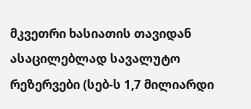მკვეთრი ხასიათის თავიდან ასაცილებლად სავალუტო რეზერვები (სებ-ს 1,7 მილიარდი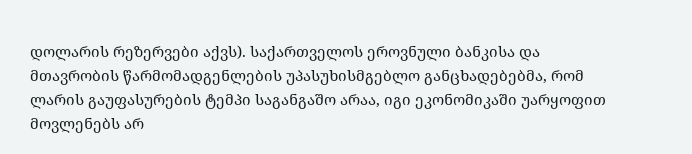დოლარის რეზერვები აქვს). საქართველოს ეროვნული ბანკისა და მთავრობის წარმომადგენლების უპასუხისმგებლო განცხადებებმა, რომ ლარის გაუფასურების ტემპი საგანგაშო არაა, იგი ეკონომიკაში უარყოფით მოვლენებს არ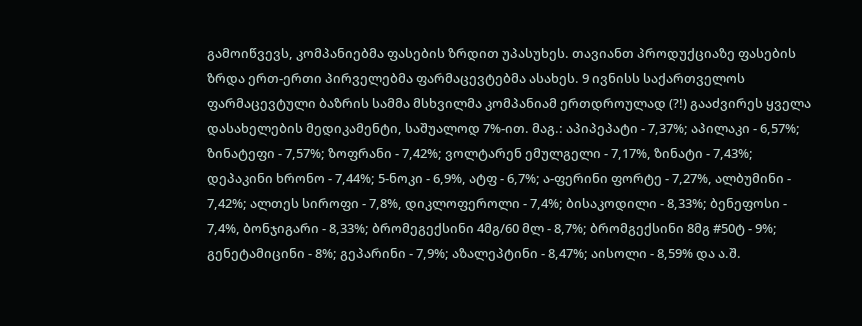გამოიწვევს, კომპანიებმა ფასების ზრდით უპასუხეს. თავიანთ პროდუქციაზე ფასების ზრდა ერთ-ერთი პირველებმა ფარმაცევტებმა ასახეს. 9 ივნისს საქართველოს ფარმაცევტული ბაზრის სამმა მსხვილმა კომპანიამ ერთდროულად (?!) გააძვირეს ყველა დასახელების მედიკამენტი, საშუალოდ 7%-ით. მაგ.: აპიპეპატი - 7,37%; აპილაკი - 6,57%; ზინატეფი - 7,57%; ზოფრანი - 7,42%; ვოლტარენ ემულგელი - 7,17%, ზინატი - 7,43%; დეპაკინი ხრონო - 7,44%; 5-ნოკი - 6,9%, ატფ - 6,7%; ა-ფერინი ფორტე - 7,27%, ალბუმინი - 7,42%; ალთეს სიროფი - 7,8%, დიკლოფეროლი - 7,4%; ბისაკოდილი - 8,33%; ბენეფოსი - 7,4%, ბონჯიგარი - 8,33%; ბრომეგექსინი 4მგ/60 მლ - 8,7%; ბრომგექსინი 8მგ #50ტ - 9%; გენეტამიცინი - 8%; გეპარინი - 7,9%; აზალეპტინი - 8,47%; აისოლი - 8,59% და ა.შ.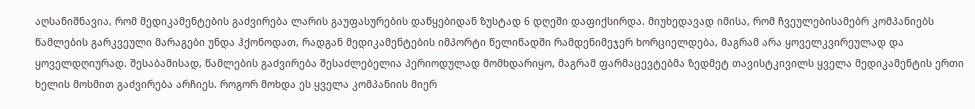აღსანიშნავია, რომ მედიკამენტების გაძვირება ლარის გაუფასურების დაწყებიდან ზუსტად 6 დღეში დაფიქსირდა. მიუხედავად იმისა, რომ ჩვეულებისამებრ კომპანიებს წამლების გარკვეული მარაგები უნდა ჰქონოდათ, რადგან მედიკამენტების იმპორტი წელიწადში რამდენიმეჯერ ხორციელდება, მაგრამ არა ყოველკვირეულად და ყოველდღიურად. შესაბამისად, წამლების გაძვირება შესაძლებელია პერიოდულად მომხდარიყო, მაგრამ ფარმაცევტებმა ზედმეტ თავისტკივილს ყველა მედიკამენტის ერთი ხელის მოსმით გაძვირება არჩიეს. როგორ მოხდა ეს ყველა კომპანიის მიერ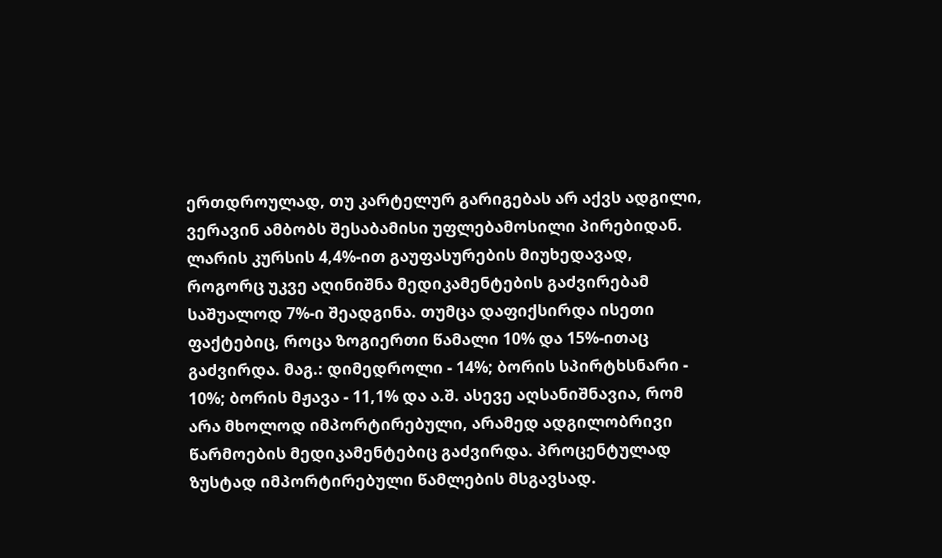ერთდროულად, თუ კარტელურ გარიგებას არ აქვს ადგილი, ვერავინ ამბობს შესაბამისი უფლებამოსილი პირებიდან. ლარის კურსის 4,4%-ით გაუფასურების მიუხედავად, როგორც უკვე აღინიშნა მედიკამენტების გაძვირებამ საშუალოდ 7%-ი შეადგინა. თუმცა დაფიქსირდა ისეთი ფაქტებიც, როცა ზოგიერთი წამალი 10% და 15%-ითაც გაძვირდა. მაგ.: დიმედროლი - 14%; ბორის სპირტხსნარი - 10%; ბორის მჟავა - 11,1% და ა.შ. ასევე აღსანიშნავია, რომ არა მხოლოდ იმპორტირებული, არამედ ადგილობრივი წარმოების მედიკამენტებიც გაძვირდა. პროცენტულად ზუსტად იმპორტირებული წამლების მსგავსად.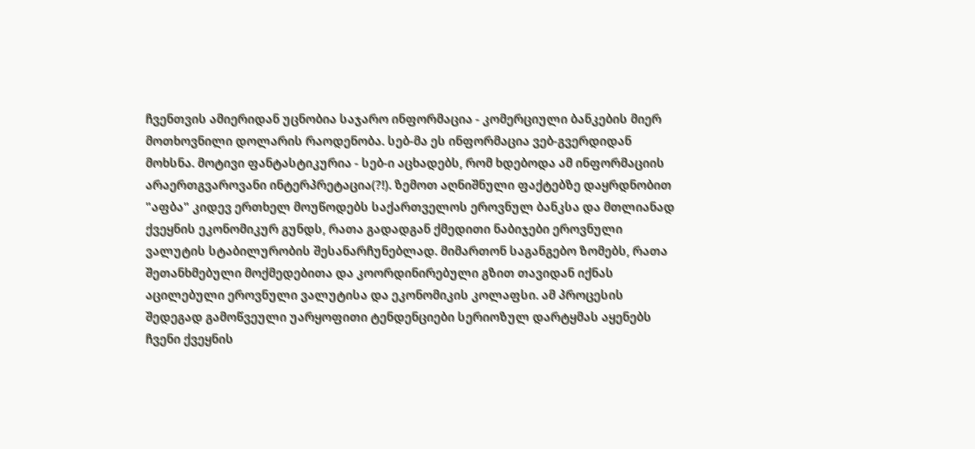ჩვენთვის ამიერიდან უცნობია საჯარო ინფორმაცია - კომერციული ბანკების მიერ მოთხოვნილი დოლარის რაოდენობა. სებ-მა ეს ინფორმაცია ვებ-გვერდიდან მოხსნა. მოტივი ფანტასტიკურია - სებ-ი აცხადებს, რომ ხდებოდა ამ ინფორმაციის არაერთგვაროვანი ინტერპრეტაცია(?!). ზემოთ აღნიშნული ფაქტებზე დაყრდნობით "აფბა" კიდევ ერთხელ მოუწოდებს საქართველოს ეროვნულ ბანკსა და მთლიანად ქვეყნის ეკონომიკურ გუნდს, რათა გადადგან ქმედითი ნაბიჯები ეროვნული ვალუტის სტაბილურობის შესანარჩუნებლად. მიმართონ საგანგებო ზომებს, რათა შეთანხმებული მოქმედებითა და კოორდინირებული გზით თავიდან იქნას აცილებული ეროვნული ვალუტისა და ეკონომიკის კოლაფსი. ამ პროცესის შედეგად გამოწვეული უარყოფითი ტენდენციები სერიოზულ დარტყმას აყენებს ჩვენი ქვეყნის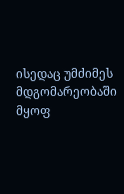ისედაც უმძიმეს მდგომარეობაში მყოფ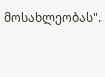მოსახლეობას".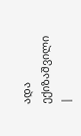ადა ექიზაშვილი
|